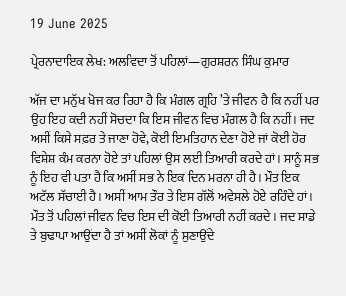19 June 2025

ਪ੍ਰੇਰਨਾਦਾਇਕ ਲੇਖ: ਅਲਵਿਦਾ ਤੋਂ ਪਹਿਲਾਂ—ਗੁਰਸ਼ਰਨ ਸਿੰਘ ਕੁਮਾਰ

ਅੱਜ ਦਾ ਮਨੁੱਖ ਖੋਜ ਕਰ ਰਿਹਾ ਹੈ ਕਿ ਮੰਗਲ ਗ੍ਰਹਿ ’ਤੇ ਜੀਵਨ ਹੈ ਕਿ ਨਹੀਂ ਪਰ ਉਹ ਇਹ ਕਦੀ ਨਹੀਂ ਸੋਚਦਾ ਕਿ ਇਸ ਜੀਵਨ ਵਿਚ ਮੰਗਲ ਹੈ ਕਿ ਨਹੀਂ। ਜਦ ਅਸੀਂ ਕਿਸੇ ਸਫ਼ਰ ਤੇ ਜਾਣਾ ਹੋਵੇ, ਕੋਈ ਇਮਤਿਹਾਨ ਦੇਣਾ ਹੋਏ ਜਾਂ ਕੋਈ ਹੋਰ ਵਿਸ਼ੇਸ਼ ਕੰਮ ਕਰਨਾ ਹੋਏ ਤਾਂ ਪਹਿਲਾਂ ਉਸ ਲਈ ਤਿਆਰੀ ਕਰਦੇ ਹਾਂ। ਸਾਨੂੰ ਸਭ ਨੂੰ ਇਹ ਵੀ ਪਤਾ ਹੈ ਕਿ ਅਸੀਂ ਸਭ ਨੇ ਇਕ ਦਿਨ ਮਰਨਾ ਹੀ ਹੈ। ਮੌਤ ਇਕ ਅਟੱਲ ਸੱਚਾਈ ਹੈ। ਅਸੀਂ ਆਮ ਤੌਰ ਤੇ ਇਸ ਗੱਲੋਂ ਅਵੇਸਲੇ ਹੋਏ ਰਹਿੰਦੇ ਹਾਂ। ਮੌਤ ਤੋਂ ਪਹਿਲਾਂ ਜੀਵਨ ਵਿਚ ਇਸ ਦੀ ਕੋਈ ਤਿਆਰੀ ਨਹੀਂ ਕਰਦੇ। ਜਦ ਸਾਡੇ ਤੇ ਬੁਢਾਪਾ ਆਉਂਦਾ ਹੈ ਤਾਂ ਅਸੀਂ ਲੋਕਾਂ ਨੂੰ ਸੁਣਾਉਂਦੇ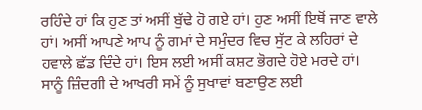ਰਹਿੰਦੇ ਹਾਂ ਕਿ ਹੁਣ ਤਾਂ ਅਸੀਂ ਬੁੱਢੇ ਹੋ ਗਏ ਹਾਂ। ਹੁਣ ਅਸੀਂ ਇਥੋਂ ਜਾਣ ਵਾਲੇ ਹਾਂ। ਅਸੀਂ ਆਪਣੇ ਆਪ ਨੂੰ ਗਮਾਂ ਦੇ ਸਮੁੰਦਰ ਵਿਚ ਸੁੱਟ ਕੇ ਲਹਿਰਾਂ ਦੇ ਹਵਾਲੇ ਛੱਡ ਦਿੰਦੇ ਹਾਂ। ਇਸ ਲਈ ਅਸੀਂ ਕਸ਼ਟ ਭੋਗਦੇ ਹੋਏ ਮਰਦੇ ਹਾਂ। ਸਾਨੂੰ ਜ਼ਿੰਦਗੀ ਦੇ ਆਖਰੀ ਸਮੇਂ ਨੂੰ ਸੁਖਾਵਾਂ ਬਣਾਉਣ ਲਈ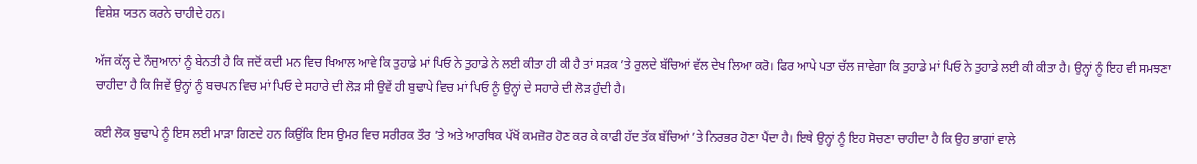ਵਿਸ਼ੇਸ਼ ਯਤਨ ਕਰਨੇ ਚਾਹੀਦੇ ਹਨ।

ਅੱਜ ਕੱਲ੍ਹ ਦੇ ਨੌਜੁਆਨਾਂ ਨੂੰ ਬੇਨਤੀ ਹੈ ਕਿ ਜਦੋਂ ਕਦੀ ਮਨ ਵਿਚ ਖਿਆਲ ਆਵੇ ਕਿ ਤੁਹਾਡੇ ਮਾਂ ਪਿਓ ਨੇ ਤੁਹਾਡੇ ਨੇ ਲਈ ਕੀਤਾ ਹੀ ਕੀ ਹੈ ਤਾਂ ਸੜਕ ’ਤੇ ਰੁਲਦੇ ਬੱਚਿਆਂ ਵੱਲ ਦੇਖ ਲਿਆ ਕਰੋ। ਫਿਰ ਆਪੇ ਪਤਾ ਚੱਲ ਜਾਵੇਗਾ ਕਿ ਤੁਹਾਡੇ ਮਾਂ ਪਿਓ ਨੇ ਤੁਹਾਡੇ ਲਈ ਕੀ ਕੀਤਾ ਹੈ। ਉਨ੍ਹਾਂ ਨੂੰ ਇਹ ਵੀ ਸਮਝਣਾ ਚਾਹੀਦਾ ਹੈ ਕਿ ਜਿਵੇਂ ਉਨ੍ਹਾਂ ਨੂੰ ਬਚਪਨ ਵਿਚ ਮਾਂ ਪਿਓ ਦੇ ਸਹਾਰੇ ਦੀ ਲੋੜ ਸੀ ਉਵੇਂ ਹੀ ਬੁਢਾਪੇ ਵਿਚ ਮਾਂ ਪਿਓ ਨੂੰ ਉਨ੍ਹਾਂ ਦੇ ਸਹਾਰੇ ਦੀ ਲੋੜ ਹੁੰਦੀ ਹੈ।

ਕਈ ਲੋਕ ਬੁਢਾਪੇ ਨੂੰ ਇਸ ਲਈ ਮਾੜਾ ਗਿਣਦੇ ਹਨ ਕਿਉਂਕਿ ਇਸ ਉਮਰ ਵਿਚ ਸਰੀਰਕ ਤੌਰ ’ਤੇ ਅਤੇ ਆਰਥਿਕ ਪੱਖੋਂ ਕਮਜ਼ੋਰ ਹੋਣ ਕਰ ਕੇ ਕਾਫੀ ਹੱਦ ਤੱਕ ਬੱਚਿਆਂ ’ਤੇ ਨਿਰਭਰ ਹੋਣਾ ਪੈਂਦਾ ਹੈ। ਇਥੇ ਉਨ੍ਹਾਂ ਨੂੰ ਇਹ ਸੋਚਣਾ ਚਾਹੀਦਾ ਹੈ ਕਿ ਉਹ ਭਾਗਾਂ ਵਾਲੇ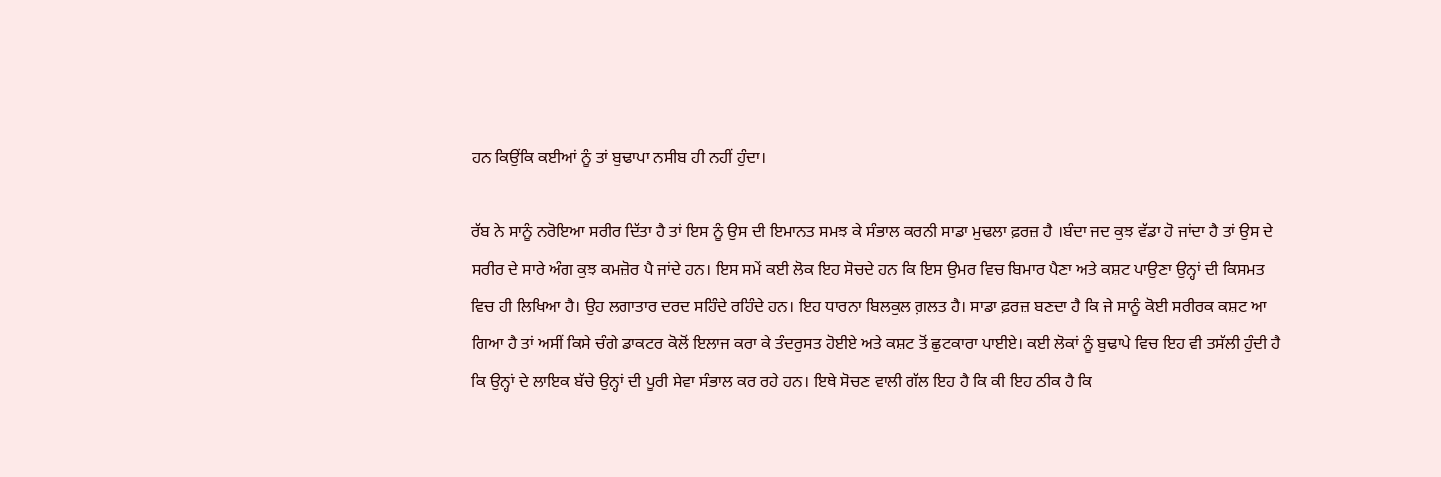ਹਨ ਕਿਉਂਕਿ ਕਈਆਂ ਨੂੰ ਤਾਂ ਬੁਢਾਪਾ ਨਸੀਬ ਹੀ ਨਹੀਂ ਹੁੰਦਾ।

ਰੱਬ ਨੇ ਸਾਨੂੰ ਨਰੋਇਆ ਸਰੀਰ ਦਿੱਤਾ ਹੈ ਤਾਂ ਇਸ ਨੂੰ ਉਸ ਦੀ ਇਮਾਨਤ ਸਮਝ ਕੇ ਸੰਭਾਲ ਕਰਨੀ ਸਾਡਾ ਮੁਢਲਾ ਫ਼ਰਜ਼ ਹੈ ।ਬੰਦਾ ਜਦ ਕੁਝ ਵੱਡਾ ਹੋ ਜਾਂਦਾ ਹੈ ਤਾਂ ਉਸ ਦੇ ਸਰੀਰ ਦੇ ਸਾਰੇ ਅੰਗ ਕੁਝ ਕਮਜ਼ੋਰ ਪੈ ਜਾਂਦੇ ਹਨ। ਇਸ ਸਮੇਂ ਕਈ ਲੋਕ ਇਹ ਸੋਚਦੇ ਹਨ ਕਿ ਇਸ ਉਮਰ ਵਿਚ ਬਿਮਾਰ ਪੈਣਾ ਅਤੇ ਕਸ਼ਟ ਪਾਉਣਾ ਉਨ੍ਹਾਂ ਦੀ ਕਿਸਮਤ ਵਿਚ ਹੀ ਲਿਖਿਆ ਹੈ। ਉਹ ਲਗਾਤਾਰ ਦਰਦ ਸਹਿੰਦੇ ਰਹਿੰਦੇ ਹਨ। ਇਹ ਧਾਰਨਾ ਬਿਲਕੁਲ ਗ਼ਲਤ ਹੈ। ਸਾਡਾ ਫ਼ਰਜ਼ ਬਣਦਾ ਹੈ ਕਿ ਜੇ ਸਾਨੂੰ ਕੋਈ ਸਰੀਰਕ ਕਸ਼ਟ ਆ ਗਿਆ ਹੈ ਤਾਂ ਅਸੀਂ ਕਿਸੇ ਚੰਗੇ ਡਾਕਟਰ ਕੋਲੋਂ ਇਲਾਜ ਕਰਾ ਕੇ ਤੰਦਰੁਸਤ ਹੋਈਏ ਅਤੇ ਕਸ਼ਟ ਤੋਂ ਛੁਟਕਾਰਾ ਪਾਈਏ। ਕਈ ਲੋਕਾਂ ਨੂੰ ਬੁਢਾਪੇ ਵਿਚ ਇਹ ਵੀ ਤਸੱਲੀ ਹੁੰਦੀ ਹੈ ਕਿ ਉਨ੍ਹਾਂ ਦੇ ਲਾਇਕ ਬੱਚੇ ਉਨ੍ਹਾਂ ਦੀ ਪੂਰੀ ਸੇਵਾ ਸੰਭਾਲ ਕਰ ਰਹੇ ਹਨ। ਇਥੇ ਸੋਚਣ ਵਾਲੀ ਗੱਲ ਇਹ ਹੈ ਕਿ ਕੀ ਇਹ ਠੀਕ ਹੈ ਕਿ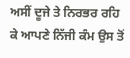ਅਸੀਂ ਦੂਜੇ ਤੇ ਨਿਰਭਰ ਰਹਿ ਕੇ ਆਪਣੇ ਨਿੱਜੀ ਕੰਮ ਉਸ ਤੋਂ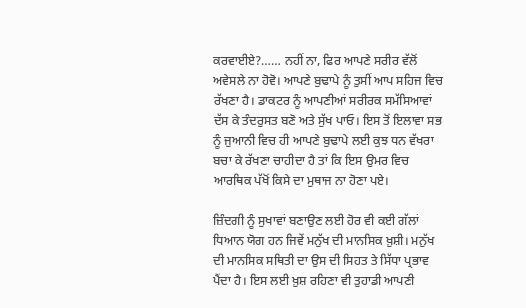ਕਰਵਾਈਏ?…… ਨਹੀਂ ਨਾ, ਫਿਰ ਆਪਣੇ ਸਰੀਰ ਵੱਲੋਂ ਅਵੇਸਲੇ ਨਾ ਹੋਵੋ। ਆਪਣੇ ਬੁਢਾਪੇ ਨੂੰ ਤੁਸੀਂ ਆਪ ਸਹਿਜ ਵਿਚ ਰੱਖਣਾ ਹੈ। ਡਾਕਟਰ ਨੂੰ ਆਪਣੀਆਂ ਸਰੀਰਕ ਸਮੱਸਿਆਵਾਂ ਦੱਸ ਕੇ ਤੰਦਰੁਸਤ ਬਣੋ ਅਤੇ ਸੁੱਖ ਪਾਓ। ਇਸ ਤੋਂ ਇਲਾਵਾ ਸਭ ਨੂੰ ਜੁਆਨੀ ਵਿਚ ਹੀ ਆਪਣੇ ਬੁਢਾਪੇ ਲਈ ਕੁਝ ਧਨ ਵੱਖਰਾ ਬਚਾ ਕੇ ਰੱਖਣਾ ਚਾਹੀਦਾ ਹੈ ਤਾਂ ਕਿ ਇਸ ਉਮਰ ਵਿਚ ਆਰਥਿਕ ਪੱਖੋਂ ਕਿਸੇ ਦਾ ਮੁਥਾਜ ਨਾ ਹੋਣਾ ਪਏ।

ਜ਼ਿੰਦਗੀ ਨੂੰ ਸੁਖਾਵਾਂ ਬਣਾਉਣ ਲਈ ਹੋਰ ਵੀ ਕਈ ਗੱਲਾਂ ਧਿਆਨ ਯੋਗ ਹਨ ਜਿਵੇਂ ਮਨੁੱਖ ਦੀ ਮਾਨਸਿਕ ਖ਼ੁਸ਼ੀ। ਮਨੁੱਖ ਦੀ ਮਾਨਸਿਕ ਸਥਿਤੀ ਦਾ ਉਸ ਦੀ ਸਿਹਤ ਤੇ ਸਿੱਧਾ ਪ੍ਰਭਾਵ ਪੈਂਦਾ ਹੈ। ਇਸ ਲਈ ਖ਼ੁਸ਼ ਰਹਿਣਾ ਵੀ ਤੁਹਾਡੀ ਆਪਣੀ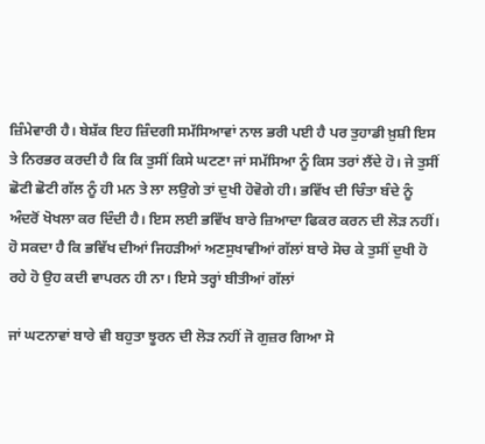ਜ਼ਿੰਮੇਵਾਰੀ ਹੈ। ਬੇਸ਼ੱਕ ਇਹ ਜ਼ਿੰਦਗੀ ਸਮੱਸਿਆਵਾਂ ਨਾਲ ਭਰੀ ਪਈ ਹੈ ਪਰ ਤੁਹਾਡੀ ਖ਼ੁਸ਼ੀ ਇਸ ਤੇ ਨਿਰਭਰ ਕਰਦੀ ਹੈ ਕਿ ਕਿ ਤੁਸੀਂ ਕਿਸੇ ਘਟਣਾ ਜਾਂ ਸਮੱਸਿਆ ਨੂੰ ਕਿਸ ਤਰਾਂ ਲੈਂਦੇ ਹੋ। ਜੇ ਤੁਸੀਂ ਛੋਟੀ ਛੋਟੀ ਗੱਲ ਨੂੰ ਹੀ ਮਨ ਤੇ ਲਾ ਲਉਗੇ ਤਾਂ ਦੁਖੀ ਹੋਵੋਗੇ ਹੀ। ਭਵਿੱਖ ਦੀ ਚਿੰਤਾ ਬੰਦੇ ਨੂੰ ਅੰਦਰੋਂ ਖੋਖਲਾ ਕਰ ਦਿੰਦੀ ਹੈ। ਇਸ ਲਈ ਭਵਿੱਖ ਬਾਰੇ ਜ਼ਿਆਦਾ ਫਿਕਰ ਕਰਨ ਦੀ ਲੋੜ ਨਹੀਂ। ਹੋ ਸਕਦਾ ਹੈ ਕਿ ਭਵਿੱਖ ਦੀਆਂ ਜਿਹੜੀਆਂ ਅਣਸੁਖਾਵੀਆਂ ਗੱਲਾਂ ਬਾਰੇ ਸੋਚ ਕੇ ਤੁਸੀਂ ਦੁਖੀ ਹੋ ਰਹੇ ਹੋ ਉਹ ਕਦੀ ਵਾਪਰਨ ਹੀ ਨਾ। ਇਸੇ ਤਰ੍ਹਾਂ ਬੀਤੀਆਂ ਗੱਲਾਂ

ਜਾਂ ਘਟਨਾਵਾਂ ਬਾਰੇ ਵੀ ਬਹੁਤਾ ਝੂਰਨ ਦੀ ਲੋੜ ਨਹੀਂ ਜੋ ਗੁਜ਼ਰ ਗਿਆ ਸੋ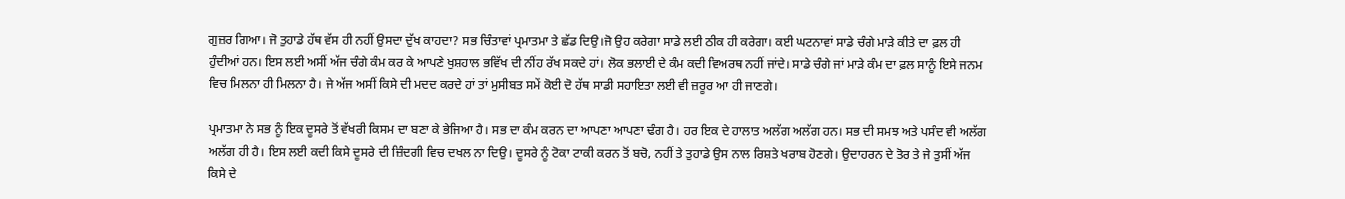ਗੁਜ਼ਰ ਗਿਆ। ਜੋ ਤੁਹਾਡੇ ਹੱਥ ਵੱਸ ਹੀ ਨਹੀਂ ਉਸਦਾ ਦੁੱਖ ਕਾਹਦਾ? ਸਭ ਚਿੰਤਾਵਾਂ ਪ੍ਰਮਾਤਮਾ ਤੇ ਛੱਡ ਦਿਉ।ਜੋ ਉਹ ਕਰੇਗਾ ਸਾਡੇ ਲਈ ਠੀਕ ਹੀ ਕਰੇਗਾ। ਕਈ ਘਟਨਾਵਾਂ ਸਾਡੇ ਚੰਗੇ ਮਾੜੇ ਕੀਤੇ ਦਾ ਫ਼ਲ ਹੀ ਹੁੰਦੀਆਂ ਹਨ। ਇਸ ਲਈ ਅਸੀਂ ਅੱਜ ਚੰਗੇ ਕੰਮ ਕਰ ਕੇ ਆਪਣੇ ਖੁਸ਼ਹਾਲ ਭਵਿੱਖ ਦੀ ਨੀਂਹ ਰੱਖ ਸਕਦੇ ਹਾਂ। ਲੋਕ ਭਲਾਈ ਦੇ ਕੰਮ ਕਦੀ ਵਿਅਰਥ ਨਹੀਂ ਜਾਂਦੇ। ਸਾਡੇ ਚੰਗੇ ਜਾਂ ਮਾੜੇ ਕੰਮ ਦਾ ਫ਼ਲ ਸਾਨੂੰ ਇਸੇ ਜਨਮ ਵਿਚ ਮਿਲਨਾ ਹੀ ਮਿਲਨਾ ਹੈ। ਜੇ ਅੱਜ ਅਸੀਂ ਕਿਸੇ ਦੀ ਮਦਦ ਕਰਦੇ ਹਾਂ ਤਾਂ ਮੁਸੀਬਤ ਸਮੇਂ ਕੋਈ ਦੋ ਹੱਥ ਸਾਡੀ ਸਹਾਇਤਾ ਲਈ ਵੀ ਜ਼ਰੂਰ ਆ ਹੀ ਜਾਣਗੇ।

ਪ੍ਰਮਾਤਮਾ ਨੇ ਸਭ ਨੂੰ ਇਕ ਦੂਸਰੇ ਤੋਂ ਵੱਖਰੀ ਕਿਸਮ ਦਾ ਬਣਾ ਕੇ ਭੇਜਿਆ ਹੈ। ਸਭ ਦਾ ਕੰਮ ਕਰਨ ਦਾ ਆਪਣਾ ਆਪਣਾ ਢੰਗ ਹੈ। ਹਰ ਇਕ ਦੇ ਹਾਲਾਤ ਅਲੱਗ ਅਲੱਗ ਹਨ। ਸਭ ਦੀ ਸਮਝ ਅਤੇ ਪਸੰਦ ਵੀ ਅਲੱਗ ਅਲੱਗ ਹੀ ਹੈ। ਇਸ ਲਈ ਕਦੀ ਕਿਸੇ ਦੂਸਰੇ ਦੀ ਜ਼ਿੰਦਗੀ ਵਿਚ ਦਖਲ ਨਾ ਦਿਉ। ਦੂਸਰੇ ਨੂੰ ਟੋਕਾ ਟਾਕੀ ਕਰਨ ਤੋਂ ਬਚੋ, ਨਹੀਂ ਤੇ ਤੁਹਾਡੇ ਉਸ ਨਾਲ ਰਿਸ਼ਤੇ ਖਰਾਬ ਹੋਣਗੇ। ਉਦਾਹਰਨ ਦੇ ਤੋਰ ਤੇ ਜੇ ਤੁਸੀਂ ਅੱਜ ਕਿਸੇ ਦੇ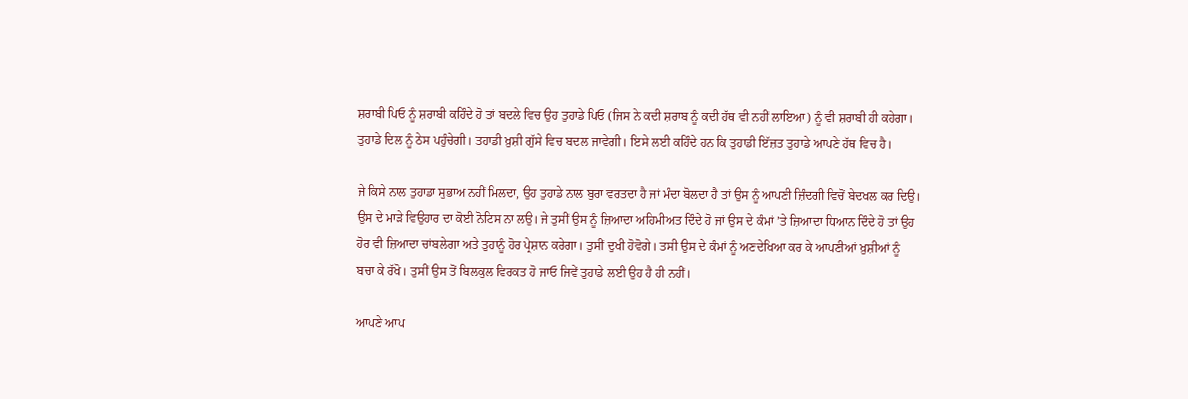ਸ਼ਰਾਬੀ ਪਿਓ ਨੂੰ ਸ਼ਰਾਬੀ ਕਹਿੰਦੇ ਹੋ ਤਾਂ ਬਦਲੇ ਵਿਚ ਉਹ ਤੁਹਾਡੇ ਪਿਓ (ਜਿਸ ਨੇ ਕਦੀ ਸ਼ਰਾਬ ਨੂੰ ਕਦੀ ਹੱਥ ਵੀ ਨਹੀਂ ਲਾਇਆ) ਨੂੰ ਵੀ ਸ਼ਰਾਬੀ ਹੀ ਕਹੇਗਾ। ਤੁਹਾਡੇ ਦਿਲ ਨੂੰ ਠੇਸ ਪਹੁੰਚੇਗੀ। ਤਹਾਡੀ ਖ਼ੁਸ਼ੀ ਗੁੱਸੇ ਵਿਚ ਬਦਲ ਜਾਵੇਗੀ। ਇਸੇ ਲਈ ਕਹਿੰਦੇ ਹਨ ਕਿ ਤੁਹਾਡੀ ਇੱਜ਼ਤ ਤੁਹਾਡੇ ਆਪਣੇ ਹੱਥ ਵਿਚ ਹੈ।

ਜੇ ਕਿਸੇ ਨਾਲ ਤੁਹਾਡਾ ਸੁਭਾਅ ਨਹੀਂ ਮਿਲਦਾ, ਉਹ ਤੁਹਾਡੇ ਨਾਲ ਬੁਰਾ ਵਰਤਦਾ ਹੈ ਜਾਂ ਮੰਦਾ ਬੋਲਦਾ ਹੈ ਤਾਂ ਉਸ ਨੂੰ ਆਪਣੀ ਜ਼ਿੰਦਗੀ ਵਿਚੋਂ ਬੇਦਖਲ ਕਰ ਦਿਉ। ਉਸ ਦੇ ਮਾੜੇ ਵਿਉਹਾਰ ਦਾ ਕੋਈ ਨੋਟਿਸ ਨਾ ਲਉ। ਜੇ ਤੁਸੀਂ ਉਸ ਨੂੰ ਜ਼ਿਆਦਾ ਅਹਿਮੀਅਤ ਦਿੰਦੇ ਹੋ ਜਾਂ ਉਸ ਦੇ ਕੰਮਾਂ ’ਤੇ ਜ਼ਿਆਦਾ ਧਿਆਨ ਦਿੰਦੇ ਹੋ ਤਾਂ ਉਹ ਹੋਰ ਵੀ ਜ਼ਿਆਦਾ ਚਾਂਬਲੇਗਾ ਅਤੇ ਤੁਹਾਨੂੰ ਹੋਰ ਪ੍ਰੇਸ਼ਾਨ ਕਰੇਗਾ। ਤੁਸੀਂ ਦੁਖੀ ਹੋਵੋਗੇ। ਤਸੀ ਉਸ ਦੇ ਕੰਮਾਂ ਨੂੰ ਅਣਦੇਖਿਆ ਕਰ ਕੇ ਆਪਣੀਆਂ ਖ਼ੁਸ਼ੀਆਂ ਨੂੰ ਬਚਾ ਕੇ ਰੱਖੋ। ਤੁਸੀਂ ਉਸ ਤੋਂ ਬਿਲਕੁਲ ਵਿਰਕਤ ਹੋ ਜਾਓ ਜਿਵੇਂ ਤੁਹਾਡੇ ਲਈ ਉਹ ਹੈ ਹੀ ਨਹੀਂ।

ਆਪਣੇ ਆਪ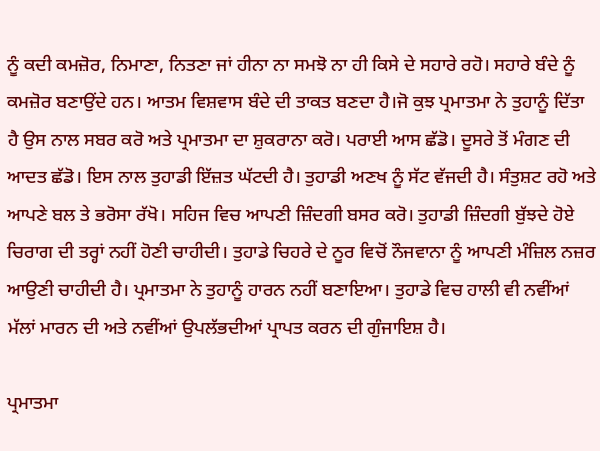ਨੂੰ ਕਦੀ ਕਮਜ਼ੋਰ, ਨਿਮਾਣਾ, ਨਿਤਣਾ ਜਾਂ ਹੀਨਾ ਨਾ ਸਮਝੋ ਨਾ ਹੀ ਕਿਸੇ ਦੇ ਸਹਾਰੇ ਰਹੋ। ਸਹਾਰੇ ਬੰਦੇ ਨੂੰ ਕਮਜ਼ੋਰ ਬਣਾਉਂਦੇ ਹਨ। ਆਤਮ ਵਿਸ਼ਵਾਸ ਬੰਦੇ ਦੀ ਤਾਕਤ ਬਣਦਾ ਹੈ।ਜੋ ਕੁਝ ਪ੍ਰਮਾਤਮਾ ਨੇ ਤੁਹਾਨੂੰ ਦਿੱਤਾ ਹੈ ਉਸ ਨਾਲ ਸਬਰ ਕਰੋ ਅਤੇ ਪ੍ਰਮਾਤਮਾ ਦਾ ਸ਼ੁਕਰਾਨਾ ਕਰੋ। ਪਰਾਈ ਆਸ ਛੱਡੋ। ਦੂਸਰੇ ਤੋਂ ਮੰਗਣ ਦੀ ਆਦਤ ਛੱਡੋ। ਇਸ ਨਾਲ ਤੁਹਾਡੀ ਇੱਜ਼ਤ ਘੱਟਦੀ ਹੈ। ਤੁਹਾਡੀ ਅਣਖ ਨੂੰ ਸੱਟ ਵੱਜਦੀ ਹੈ। ਸੰਤੁਸ਼ਟ ਰਹੋ ਅਤੇ ਆਪਣੇ ਬਲ ਤੇ ਭਰੋਸਾ ਰੱਖੋ। ਸਹਿਜ ਵਿਚ ਆਪਣੀ ਜ਼ਿੰਦਗੀ ਬਸਰ ਕਰੋ। ਤੁਹਾਡੀ ਜ਼ਿੰਦਗੀ ਬੁੱਝਦੇ ਹੋਏ ਚਿਰਾਗ ਦੀ ਤਰ੍ਹਾਂ ਨਹੀਂ ਹੋਣੀ ਚਾਹੀਦੀ। ਤੁਹਾਡੇ ਚਿਹਰੇ ਦੇ ਨੂਰ ਵਿਚੋਂ ਨੌਜਵਾਨਾ ਨੂੰ ਆਪਣੀ ਮੰਜ਼ਿਲ ਨਜ਼ਰ ਆਉਣੀ ਚਾਹੀਦੀ ਹੈ। ਪ੍ਰਮਾਤਮਾ ਨੇ ਤੁਹਾਨੂੰ ਹਾਰਨ ਨਹੀਂ ਬਣਾਇਆ। ਤੁਹਾਡੇ ਵਿਚ ਹਾਲੀ ਵੀ ਨਵੀਂਆਂ ਮੱਲਾਂ ਮਾਰਨ ਦੀ ਅਤੇ ਨਵੀਂਆਂ ਉਪਲੱਭਦੀਆਂ ਪ੍ਰਾਪਤ ਕਰਨ ਦੀ ਗੁੰਜਾਇਸ਼ ਹੈ।

ਪ੍ਰਮਾਤਮਾ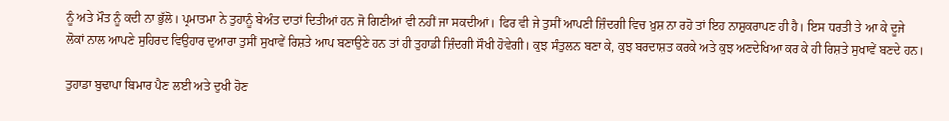ਨੂੰ ਅਤੇ ਮੌਤ ਨੂੰ ਕਦੀ ਨਾ ਭੁੱਲੋ। ਪ੍ਰਮਾਤਮਾ ਨੇ ਤੁਹਾਨੂੰ ਬੇਅੰਤ ਦਾਤਾਂ ਦਿਤੀਆਂ ਹਨ ਜੋ ਗਿਣੀਆਂ ਵੀ ਨਹੀਂ ਜਾ ਸਕਦੀਆਂ। ਫਿਰ ਵੀ ਜੇ ਤੁਸੀਂ ਆਪਣੀ ਜ਼ਿੰਦਗੀ ਵਿਚ ਖ਼ੁਸ਼ ਨਾ ਰਹੋ ਤਾਂ ਇਹ ਨਾਸ਼ੁਕਰਾਪਣ ਹੀ ਹੈ। ਇਸ ਧਰਤੀ ਤੇ ਆ ਕੇ ਦੂਜੇ ਲੋਕਾਂ ਨਾਲ ਆਪਣੇ ਸੁਹਿਰਦ ਵਿਉਹਾਰ ਦੁਆਰਾ ਤੁਸੀਂ ਸੁਖਾਵੇਂ ਰਿਸ਼ਤੇ ਆਪ ਬਣਾਉਣੇ ਹਨ ਤਾਂ ਹੀ ਤੁਹਾਡੀ ਜ਼ਿੰਦਗੀ ਸੌਖੀ ਹੋਵੇਗੀ। ਕੁਝ ਸੰਤੁਲਨ ਬਣਾ ਕੇ, ਕੁਝ ਬਰਦਾਸ਼ਤ ਕਰਕੇ ਅਤੇ ਕੁਝ ਅਣਦੇਖਿਆ ਕਰ ਕੇ ਹੀ ਰਿਸ਼ਤੇ ਸੁਖਾਵੇਂ ਬਣਦੇ ਹਨ।

ਤੁਹਾਡਾ ਬੁਢਾਪਾ ਬਿਮਾਰ ਪੈਣ ਲਈ ਅਤੇ ਦੁਖੀ ਹੋਣ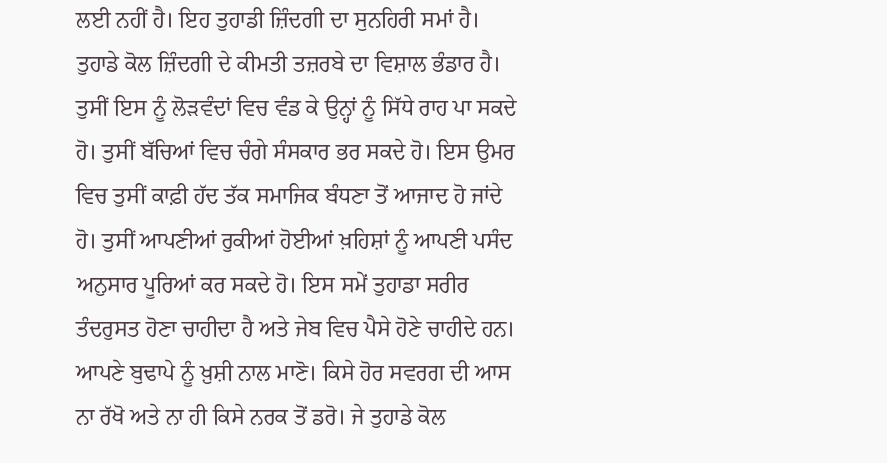ਲਈ ਨਹੀਂ ਹੈ। ਇਹ ਤੁਹਾਡੀ ਜ਼ਿੰਦਗੀ ਦਾ ਸੁਨਹਿਰੀ ਸਮਾਂ ਹੈ। ਤੁਹਾਡੇ ਕੋਲ ਜ਼ਿੰਦਗੀ ਦੇ ਕੀਮਤੀ ਤਜ਼ਰਬੇ ਦਾ ਵਿਸ਼ਾਲ ਭੰਡਾਰ ਹੈ। ਤੁਸੀਂ ਇਸ ਨੂੰ ਲੋੜਵੰਦਾਂ ਵਿਚ ਵੰਡ ਕੇ ਉਨ੍ਹਾਂ ਨੂੰ ਸਿੱਧੇ ਰਾਹ ਪਾ ਸਕਦੇ ਹੋ। ਤੁਸੀਂ ਬੱਚਿਆਂ ਵਿਚ ਚੰਗੇ ਸੰਸਕਾਰ ਭਰ ਸਕਦੇ ਹੋ। ਇਸ ਉਮਰ ਵਿਚ ਤੁਸੀਂ ਕਾਫ਼ੀ ਹੱਦ ਤੱਕ ਸਮਾਜਿਕ ਬੰਧਣਾ ਤੋਂ ਆਜਾਦ ਹੋ ਜਾਂਦੇ ਹੋ। ਤੁਸੀਂ ਆਪਣੀਆਂ ਰੁਕੀਆਂ ਹੋਈਆਂ ਖ਼ਹਿਸ਼ਾਂ ਨੂੰ ਆਪਣੀ ਪਸੰਦ ਅਨੁਸਾਰ ਪੂਰਿਆਂ ਕਰ ਸਕਦੇ ਹੋ। ਇਸ ਸਮੇਂ ਤੁਹਾਡਾ ਸਰੀਰ ਤੰਦਰੁਸਤ ਹੋਣਾ ਚਾਹੀਦਾ ਹੈ ਅਤੇ ਜੇਬ ਵਿਚ ਪੈਸੇ ਹੋਣੇ ਚਾਹੀਦੇ ਹਨ। ਆਪਣੇ ਬੁਢਾਪੇ ਨੂੰ ਖ਼ੁਸ਼ੀ ਨਾਲ ਮਾਣੋ। ਕਿਸੇ ਹੋਰ ਸਵਰਗ ਦੀ ਆਸ ਨਾ ਰੱਖੋ ਅਤੇ ਨਾ ਹੀ ਕਿਸੇ ਨਰਕ ਤੋਂ ਡਰੋ। ਜੇ ਤੁਹਾਡੇ ਕੋਲ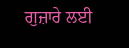ਗੁਜ਼ਾਰੇ ਲਈ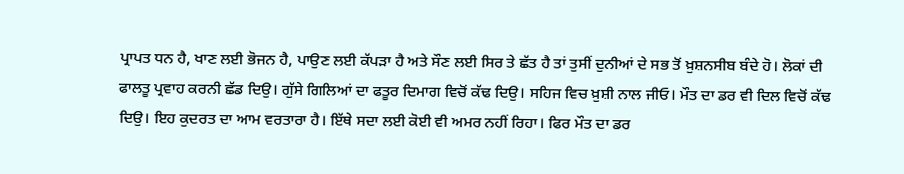ਪ੍ਰਾਪਤ ਧਨ ਹੈ, ਖਾਣ ਲਈ ਭੋਜਨ ਹੈ, ਪਾਉਣ ਲਈ ਕੱਪੜਾ ਹੈ ਅਤੇ ਸੌਣ ਲਈ ਸਿਰ ਤੇ ਛੱਤ ਹੈ ਤਾਂ ਤੁਸੀਂ ਦੁਨੀਆਂ ਦੇ ਸਭ ਤੋਂ ਖ਼ੁਸ਼ਨਸੀਬ ਬੰਦੇ ਹੋ। ਲੋਕਾਂ ਦੀ ਫਾਲਤੂ ਪ੍ਰਵਾਹ ਕਰਨੀ ਛੱਡ ਦਿਉ। ਗੁੱਸੇ ਗਿਲਿਆਂ ਦਾ ਫਤੂਰ ਦਿਮਾਗ ਵਿਚੋਂ ਕੱਢ ਦਿਉ। ਸਹਿਜ ਵਿਚ ਖ਼ੁਸ਼ੀ ਨਾਲ ਜੀਓ। ਮੌਤ ਦਾ ਡਰ ਵੀ ਦਿਲ ਵਿਚੋਂ ਕੱਢ ਦਿਉ। ਇਹ ਕੁਦਰਤ ਦਾ ਆਮ ਵਰਤਾਰਾ ਹੈ। ਇੱਥੇ ਸਦਾ ਲਈ ਕੋਈ ਵੀ ਅਮਰ ਨਹੀਂ ਰਿਹਾ। ਫਿਰ ਮੌਤ ਦਾ ਡਰ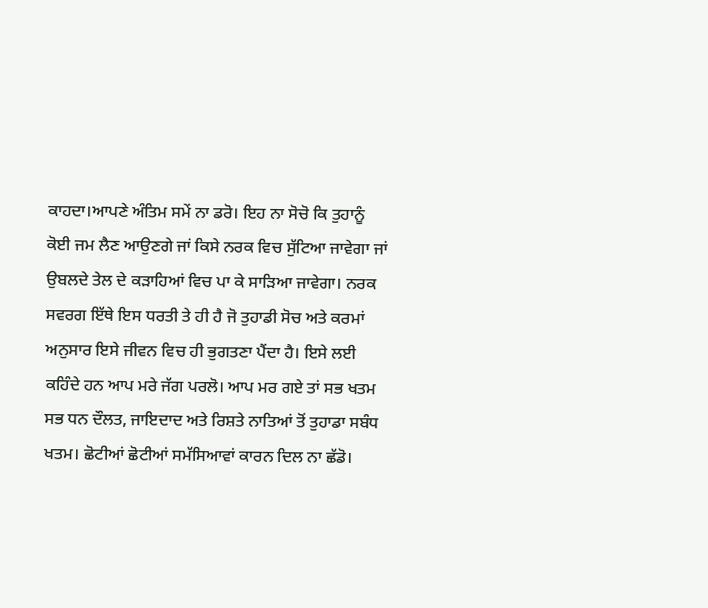ਕਾਹਦਾ।ਆਪਣੇ ਅੰਤਿਮ ਸਮੇਂ ਨਾ ਡਰੋ। ਇਹ ਨਾ ਸੋਚੋ ਕਿ ਤੁਹਾਨੂੰ ਕੋਈ ਜਮ ਲੈਣ ਆਉਣਗੇ ਜਾਂ ਕਿਸੇ ਨਰਕ ਵਿਚ ਸੁੱਟਿਆ ਜਾਵੇਗਾ ਜਾਂ ਉਬਲਦੇ ਤੇਲ ਦੇ ਕੜਾਹਿਆਂ ਵਿਚ ਪਾ ਕੇ ਸਾੜਿਆ ਜਾਵੇਗਾ। ਨਰਕ ਸਵਰਗ ਇੱਥੇ ਇਸ ਧਰਤੀ ਤੇ ਹੀ ਹੈ ਜੋ ਤੁਹਾਡੀ ਸੋਚ ਅਤੇ ਕਰਮਾਂ ਅਨੁਸਾਰ ਇਸੇ ਜੀਵਨ ਵਿਚ ਹੀ ਭੁਗਤਣਾ ਪੈਂਦਾ ਹੈ। ਇਸੇ ਲਈ ਕਹਿੰਦੇ ਹਨ ਆਪ ਮਰੇ ਜੱਗ ਪਰਲੋ। ਆਪ ਮਰ ਗਏ ਤਾਂ ਸਭ ਖਤਮ ਸਭ ਧਨ ਦੌਲਤ, ਜਾਇਦਾਦ ਅਤੇ ਰਿਸ਼ਤੇ ਨਾਤਿਆਂ ਤੋਂ ਤੁਹਾਡਾ ਸਬੰਧ ਖਤਮ। ਛੋਟੀਆਂ ਛੋਟੀਆਂ ਸਮੱਸਿਆਵਾਂ ਕਾਰਨ ਦਿਲ ਨਾ ਛੱਡੋ।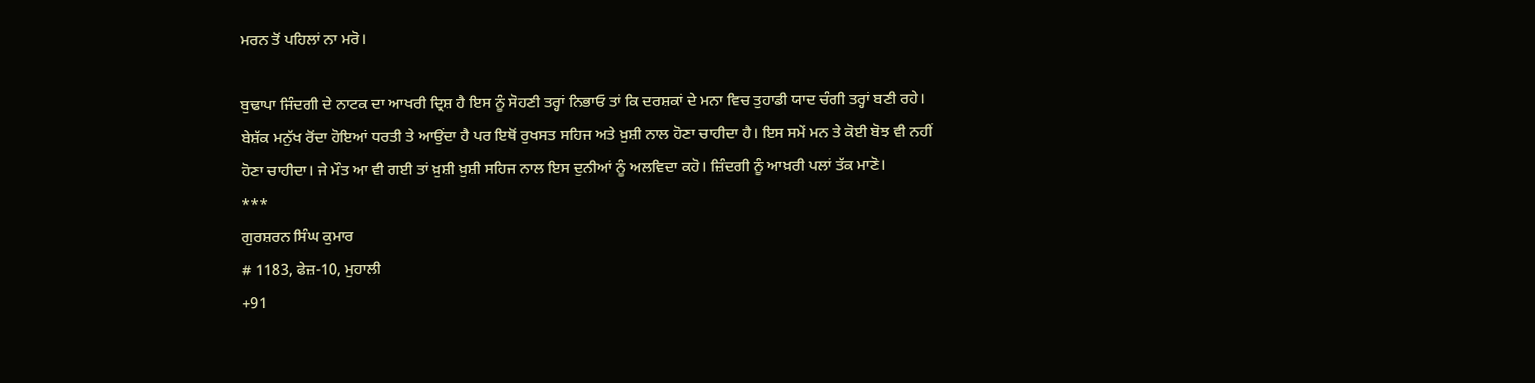ਮਰਨ ਤੋਂ ਪਹਿਲਾਂ ਨਾ ਮਰੋ।

ਬੁਢਾਪਾ ਜਿੰਦਗੀ ਦੇ ਨਾਟਕ ਦਾ ਆਖਰੀ ਦ੍ਰਿਸ਼ ਹੈ ਇਸ ਨੂੰ ਸੋਹਣੀ ਤਰ੍ਹਾਂ ਨਿਭਾਓ ਤਾਂ ਕਿ ਦਰਸ਼ਕਾਂ ਦੇ ਮਨਾ ਵਿਚ ਤੁਹਾਡੀ ਯਾਦ ਚੰਗੀ ਤਰ੍ਹਾਂ ਬਣੀ ਰਹੇ। ਬੇਸ਼ੱਕ ਮਨੁੱਖ ਰੋਂਦਾ ਹੋਇਆਂ ਧਰਤੀ ਤੇ ਆਉਂਦਾ ਹੈ ਪਰ ਇਥੋਂ ਰੁਖਸਤ ਸਹਿਜ ਅਤੇ ਖ਼ੁਸ਼ੀ ਨਾਲ ਹੋਣਾ ਚਾਹੀਦਾ ਹੈ। ਇਸ ਸਮੇਂ ਮਨ ਤੇ ਕੋਈ ਬੋਝ ਵੀ ਨਹੀਂ ਹੋਣਾ ਚਾਹੀਦਾ। ਜੇ ਮੌਤ ਆ ਵੀ ਗਈ ਤਾਂ ਖ਼ੁਸ਼ੀ ਖ਼ੁਸ਼ੀ ਸਹਿਜ ਨਾਲ ਇਸ ਦੁਨੀਆਂ ਨੂੰ ਅਲਵਿਦਾ ਕਹੋ। ਜ਼ਿੰਦਗੀ ਨੂੰ ਆਖ਼ਰੀ ਪਲਾਂ ਤੱਕ ਮਾਣੋ।
***
ਗੁਰਸ਼ਰਨ ਸਿੰਘ ਕੁਮਾਰ
# 1183, ਫੇਜ਼-10, ਮੁਹਾਲੀ
+91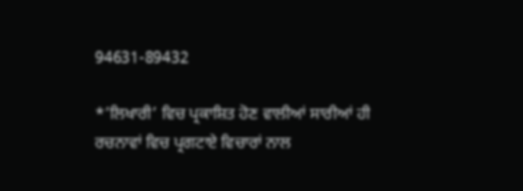94631-89432

*’ਲਿਖਾਰੀ’ ਵਿਚ ਪ੍ਰਕਾਸ਼ਿਤ ਹੋਣ ਵਾਲੀਆਂ ਸਾਰੀਆਂ ਹੀ ਰਚਨਾਵਾਂ ਵਿਚ ਪ੍ਰਗਟਾਏ ਵਿਚਾਰਾਂ ਨਾਲ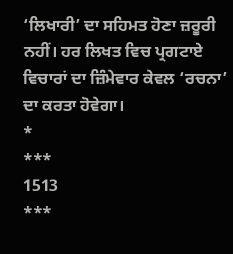‘ਲਿਖਾਰੀ’ ਦਾ ਸਹਿਮਤ ਹੋਣਾ ਜ਼ਰੂਰੀ ਨਹੀਂ। ਹਰ ਲਿਖਤ ਵਿਚ ਪ੍ਰਗਟਾਏ ਵਿਚਾਰਾਂ ਦਾ ਜ਼ਿੰਮੇਵਾਰ ਕੇਵਲ ‘ਰਚਨਾ’ ਦਾ ਕਰਤਾ ਹੋਵੇਗਾ।
*
***
1513
***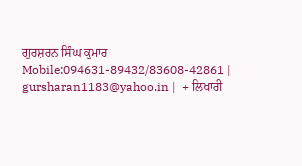ਗੁਰਸ਼ਰਨ ਸਿੰਘ ਕੁਮਾਰ
Mobile:094631-89432/83608-42861 | gursharan1183@yahoo.in |  + ਲਿਖਾਰੀ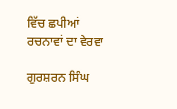ਵਿੱਚ ਛਪੀਆਂ ਰਚਨਾਵਾਂ ਦਾ ਵੇਰਵਾ

ਗੁਰਸ਼ਰਨ ਸਿੰਘ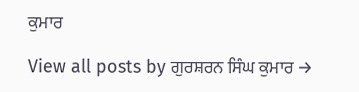ਕੁਮਾਰ

View all posts by ਗੁਰਸ਼ਰਨ ਸਿੰਘ ਕੁਮਾਰ →